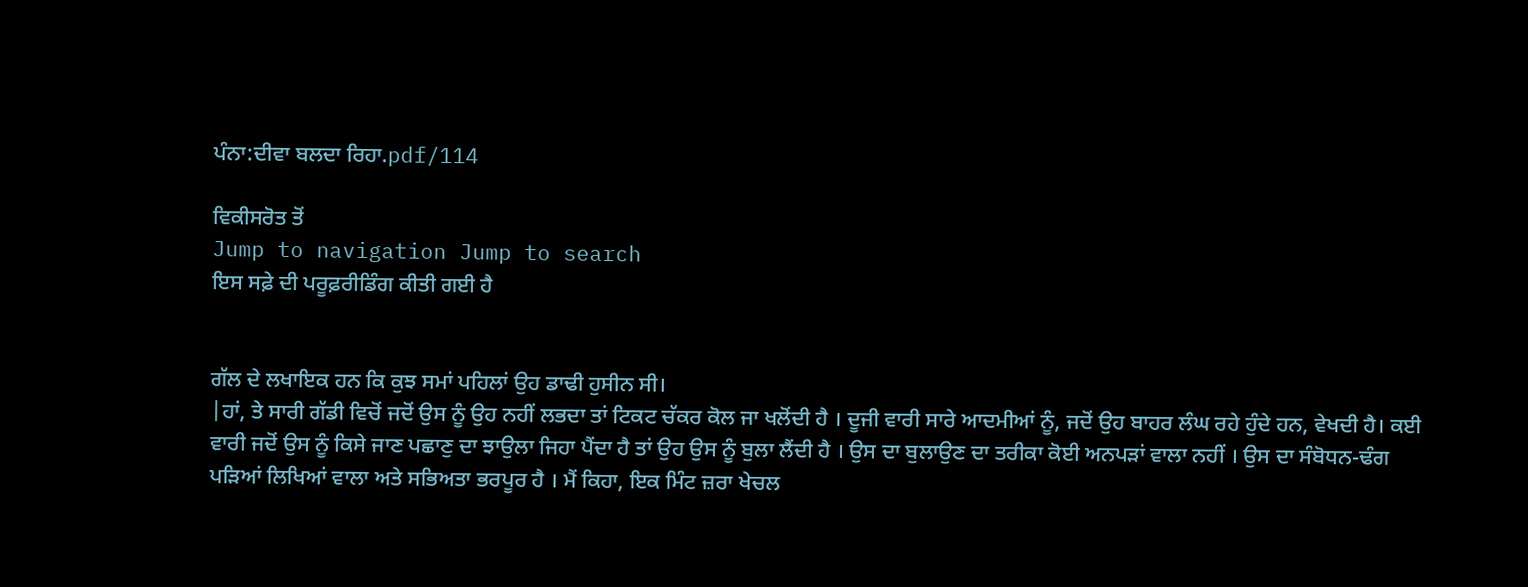ਪੰਨਾ:ਦੀਵਾ ਬਲਦਾ ਰਿਹਾ.pdf/114

ਵਿਕੀਸਰੋਤ ਤੋਂ
Jump to navigation Jump to search
ਇਸ ਸਫ਼ੇ ਦੀ ਪਰੂਫ਼ਰੀਡਿੰਗ ਕੀਤੀ ਗਈ ਹੈ


ਗੱਲ ਦੇ ਲਖਾਇਕ ਹਨ ਕਿ ਕੁਝ ਸਮਾਂ ਪਹਿਲਾਂ ਉਹ ਡਾਢੀ ਹੁਸੀਨ ਸੀ।
|ਹਾਂ, ਤੇ ਸਾਰੀ ਗੱਡੀ ਵਿਚੋਂ ਜਦੋਂ ਉਸ ਨੂੰ ਉਹ ਨਹੀਂ ਲਭਦਾ ਤਾਂ ਟਿਕਟ ਚੱਕਰ ਕੋਲ ਜਾ ਖਲੋਂਦੀ ਹੈ । ਦੂਜੀ ਵਾਰੀ ਸਾਰੇ ਆਦਮੀਆਂ ਨੂੰ, ਜਦੋਂ ਉਹ ਬਾਹਰ ਲੰਘ ਰਹੇ ਹੁੰਦੇ ਹਨ, ਵੇਖਦੀ ਹੈ। ਕਈ ਵਾਰੀ ਜਦੋਂ ਉਸ ਨੂੰ ਕਿਸੇ ਜਾਣ ਪਛਾਣੁ ਦਾ ਝਾਉਲਾ ਜਿਹਾ ਪੈਂਦਾ ਹੈ ਤਾਂ ਉਹ ਉਸ ਨੂੰ ਬੁਲਾ ਲੈਂਦੀ ਹੈ । ਉਸ ਦਾ ਬੁਲਾਉਣ ਦਾ ਤਰੀਕਾ ਕੋਈ ਅਨਪੜਾਂ ਵਾਲਾ ਨਹੀਂ । ਉਸ ਦਾ ਸੰਬੋਧਨ-ਢੰਗ ਪੜਿਆਂ ਲਿਖਿਆਂ ਵਾਲਾ ਅਤੇ ਸਭਿਅਤਾ ਭਰਪੂਰ ਹੈ । ਮੈਂ ਕਿਹਾ, ਇਕ ਮਿੰਟ ਜ਼ਰਾ ਖੇਚਲ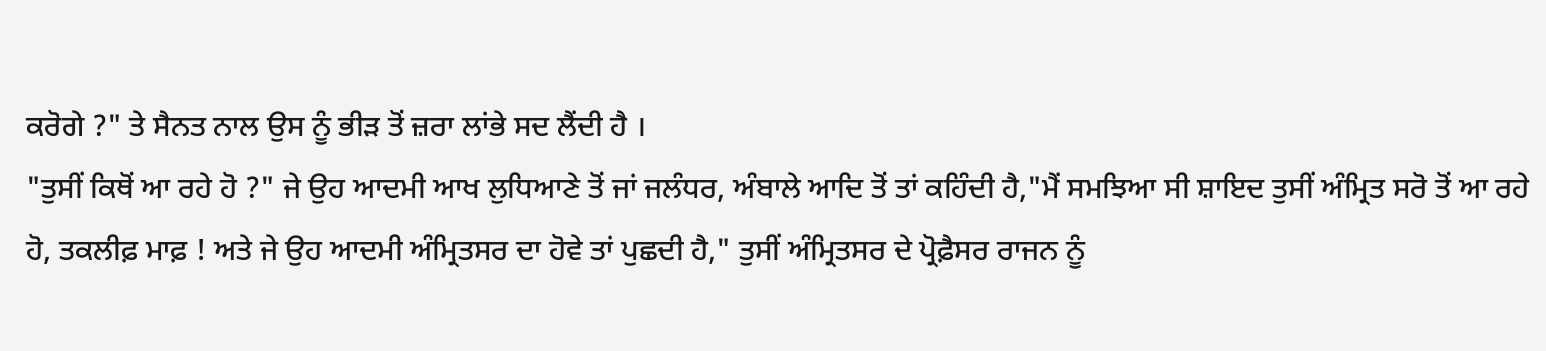ਕਰੋਗੇ ?" ਤੇ ਸੈਨਤ ਨਾਲ ਉਸ ਨੂੰ ਭੀੜ ਤੋਂ ਜ਼ਰਾ ਲਾਂਭੇ ਸਦ ਲੈਂਦੀ ਹੈ ।
"ਤੁਸੀਂ ਕਿਥੋਂ ਆ ਰਹੇ ਹੋ ?" ਜੇ ਉਹ ਆਦਮੀ ਆਖ ਲੁਧਿਆਣੇ ਤੋਂ ਜਾਂ ਜਲੰਧਰ, ਅੰਬਾਲੇ ਆਦਿ ਤੋਂ ਤਾਂ ਕਹਿੰਦੀ ਹੈ,"ਮੈਂ ਸਮਝਿਆ ਸੀ ਸ਼ਾਇਦ ਤੁਸੀਂ ਅੰਮ੍ਰਿਤ ਸਰੋ ਤੋਂ ਆ ਰਹੇ ਹੋ, ਤਕਲੀਫ਼ ਮਾਫ਼ ! ਅਤੇ ਜੇ ਉਹ ਆਦਮੀ ਅੰਮ੍ਰਿਤਸਰ ਦਾ ਹੋਵੇ ਤਾਂ ਪੁਛਦੀ ਹੈ," ਤੁਸੀਂ ਅੰਮ੍ਰਿਤਸਰ ਦੇ ਪ੍ਰੋਫ਼ੈਸਰ ਰਾਜਨ ਨੂੰ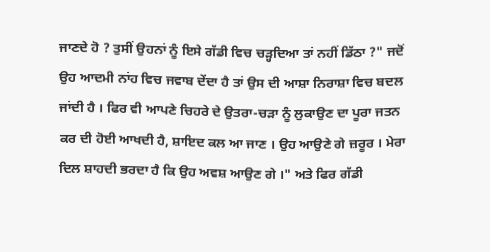ਜਾਣਦੇ ਹੋ ? ਤੁਸੀਂ ਉਹਨਾਂ ਨੂੰ ਇਸੇ ਗੱਡੀ ਵਿਚ ਚੜ੍ਹਦਿਆ ਤਾਂ ਨਹੀਂ ਡਿੱਠਾ ?" ਜਦੋਂ ਉਹ ਆਦਮੀ ਨਾਂਹ ਵਿਚ ਜਵਾਬ ਦੇਂਦਾ ਹੈ ਤਾਂ ਉਸ ਦੀ ਆਸ਼ਾ ਨਿਰਾਸ਼ਾ ਵਿਚ ਬਦਲ ਜਾਂਦੀ ਹੈ । ਫਿਰ ਵੀ ਆਪਣੇ ਚਿਹਰੇ ਦੇ ਉਤਰਾ-ਚੜਾ ਨੂੰ ਲੁਕਾਉਣ ਦਾ ਪੂਰਾ ਜਤਨ ਕਰ ਦੀ ਹੋਈ ਆਖਦੀ ਹੈ, ਸ਼ਾਇਦ ਕਲ ਆ ਜਾਣ । ਉਹ ਆਉਣੇ ਗੇ ਜ਼ਰੂਰ । ਮੇਰਾ ਦਿਲ ਸ਼ਾਹਦੀ ਭਰਦਾ ਹੈ ਕਿ ਉਹ ਅਵਸ਼ ਆਉਣ ਗੇ ।" ਅਤੇ ਫਿਰ ਗੱਡੀ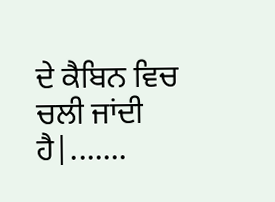ਦੇ ਕੈਬਿਨ ਵਿਚ ਚਲੀ ਜਾਂਦੀ ਹੈ|.......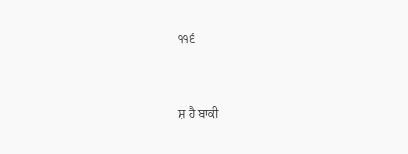੧੧੬




ਸ਼ ਹੈ ਬਾਕੀ